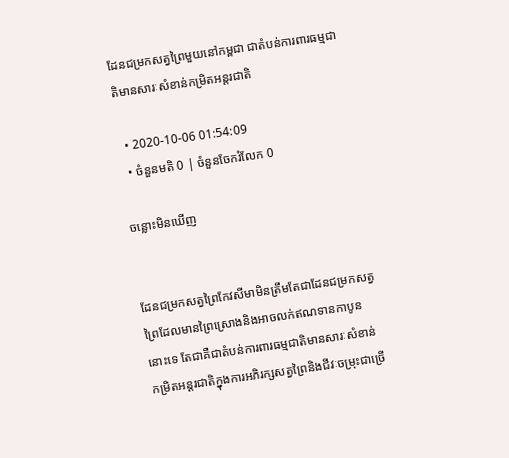ដែនជម្រកសត្វព្រៃមួយនៅកម្ពជា ជាតំបន់ការពារធម្មជាតិមានសារៈសំខាន់កម្រិតអន្តរជាតិ

  • 2020-10-06 01:54:09
  • ចំនួនមតិ 0 | ចំនួនចែករំលែក 0

ចន្លោះមិនឃើញ


ដែនជម្រកសត្វព្រៃកែវសីមាមិនត្រឹមតែជាដែនជម្រកសត្វព្រៃដែលមានព្រៃស្រោងនិងអាចលក់ឥណទានកាបូននោះទេ តែជាគឺជាតំបន់ការពារធម្មជាតិមានសារៈសំខាន់កម្រិតអន្តរជាតិក្នុងការអភិរក្សសត្វព្រៃនិងជីវៈចម្រុះជាច្រើ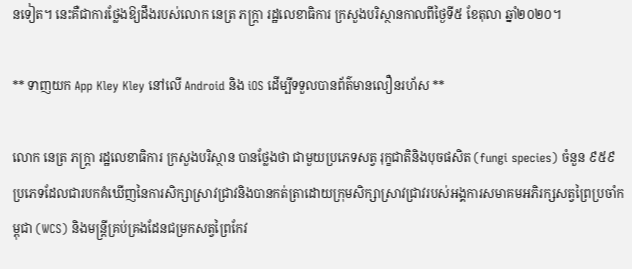នទៀត។ នេះគឺជាការថ្លែងឱ្យដឹងរបស់លោក នេត្រ ភក្ត្រា រដ្ឋលេខាធិការ ក្រសួងបរិស្ថានកាលពីថ្ងៃទី៥ ខែតុលា ឆ្នាំ២០២០។

** ទាញយក App Kley Kley នៅលើ Android និង iOS ដើម្បីទទួលបានព័ត៌មានលឿនរហ័ស **

លោក នេត្រ ភក្ត្រា រដ្ឋលេខាធិការ ក្រសួងបរិស្ថាន បានថ្លែងថា ជាមួយប្រភេទសត្វ រុក្ខជាតិនិងបុចផសិត (fungi species) ចំនួន ៩៥៩ ប្រភេទដែលជារបកគំឃើញនៃការសិក្សាស្រាវជ្រាវនិងបានកត់ត្រាដោយក្រុមសិក្សាស្រាវជ្រាវរបស់អង្គការសមាគមអភិរក្សសត្វព្រៃប្រចាំកម្ពុជា (WCS) និងមន្ត្រីគ្រប់គ្រងដែនជម្រកសត្វព្រៃកែវ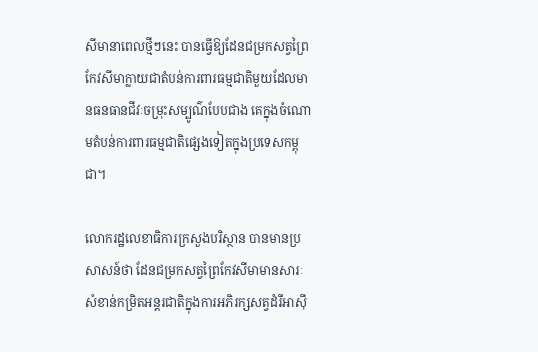សីមានាពេលថ្មីៗនេះ បានធ្វើឱ្យដែនជម្រកសត្វព្រៃកែវសីមាក្លាយជាតំបន់ការពារធម្មជាតិមួយដែលមានធនធានជីវៈចម្រុះសម្បូណ៌បែបជាង គេក្នុងចំណោមតំបន់ការពារធម្មជាតិផ្សេងទៀតក្នុងប្រទេសកម្ពុជា។

លោករដ្ឋលេខាធិការក្រសួងបរិស្ថាន បានមានប្រសាសន៍ថា ដែនជម្រកសត្វព្រៃកែវសីមាមានសារៈសំខាន់កម្រិតអន្តរជាតិក្នុងការអភិរក្សសត្វដំរីអាស៊ី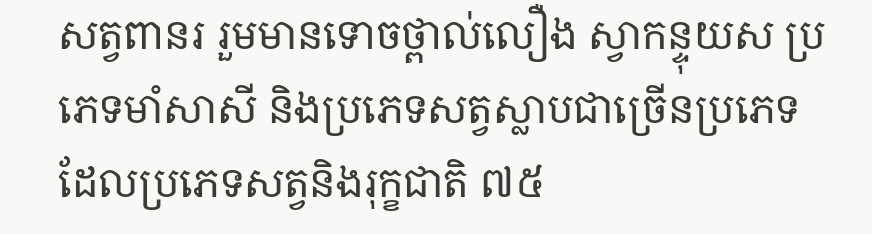សត្វពានរ រួមមានទោចថ្ពាល់លឿង ស្វាកន្ទុយស ប្រភេទមាំសាសី និងប្រភេទសត្វស្លាបជាច្រើនប្រភេទដែលប្រភេទសត្វនិងរុក្ខជាតិ ៧៥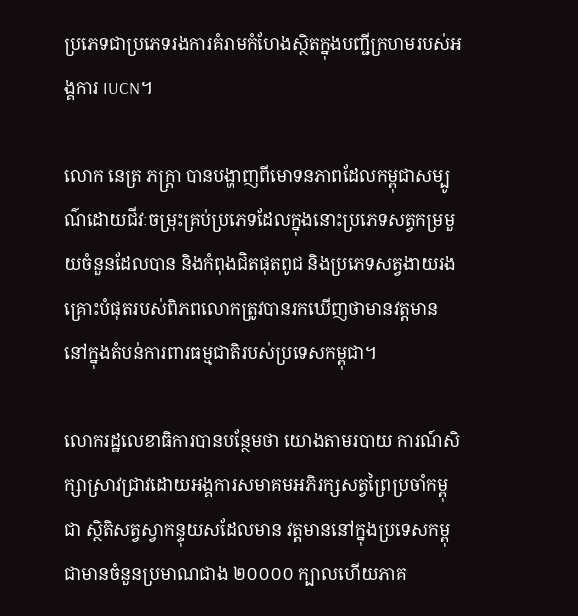ប្រភេទជាប្រភេទរងការគំរាមកំហែងស្ថិតក្នុងបញ្ជីក្រហមរបស់អង្គការ IUCN។

លោក នេត្រ ភក្ត្រា បានបង្ហាញពីមោទនភាពដែលកម្ពុជាសម្បូណ៌ដោយជីវៈចម្រុះគ្រប់ប្រភេទដែលក្នុងនោះប្រភេទសត្វកម្រមួយចំនួនដែលបាន និងកំពុងជិតផុតពូជ និងប្រភេទសត្វងាយរងគ្រោះបំផុតរបស់ពិភពលោកត្រូវបានរកឃើញថាមានវត្តមាន នៅក្នុងតំបន់ការពារធម្មជាតិរបស់ប្រទេសកម្ពុជា។

លោករដ្ឋលេខាធិការបានបន្ថែមថា យោងតាមរបាយ ការណ៍សិក្សាស្រាវជ្រាវដោយអង្គការសមាគមអភិរក្សសត្វព្រៃប្រចាំកម្ពុជា ស្ថិតិសត្វស្វាកន្ទុយសដែលមាន វត្តមាននៅក្នុងប្រទេសកម្ពុជាមានចំនួនប្រមាណជាង ២០០០០ ក្បាលហើយភាគ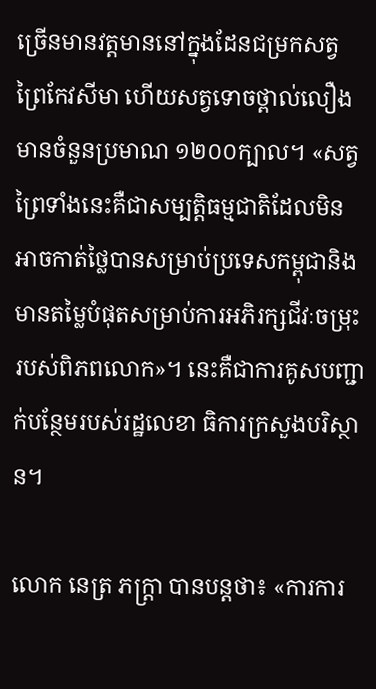ច្រើនមានវត្តមាននៅក្នុងដែនជម្រកសត្វព្រៃកែវសីមា ហើយសត្វទោចថ្ពាល់លឿងមានចំនួនប្រមាណ ១២០០ក្បាល។ «សត្វព្រៃទាំងនេះគឺជាសម្បត្តិធម្មជាតិដែលមិនអាចកាត់ថ្លៃបានសម្រាប់ប្រទេសកម្ពុជានិងមានតម្លៃបំផុតសម្រាប់ការអភិរក្សជីវៈចម្រុះរបស់ពិភពលោក»។ នេះគឺជាការគូសបញ្ជាក់បន្ថែមរបស់រដ្ឋលេខា ធិការក្រសួងបរិស្ថាន។

លោក នេត្រ ភក្ត្រា បានបន្តថា៖ «ការការ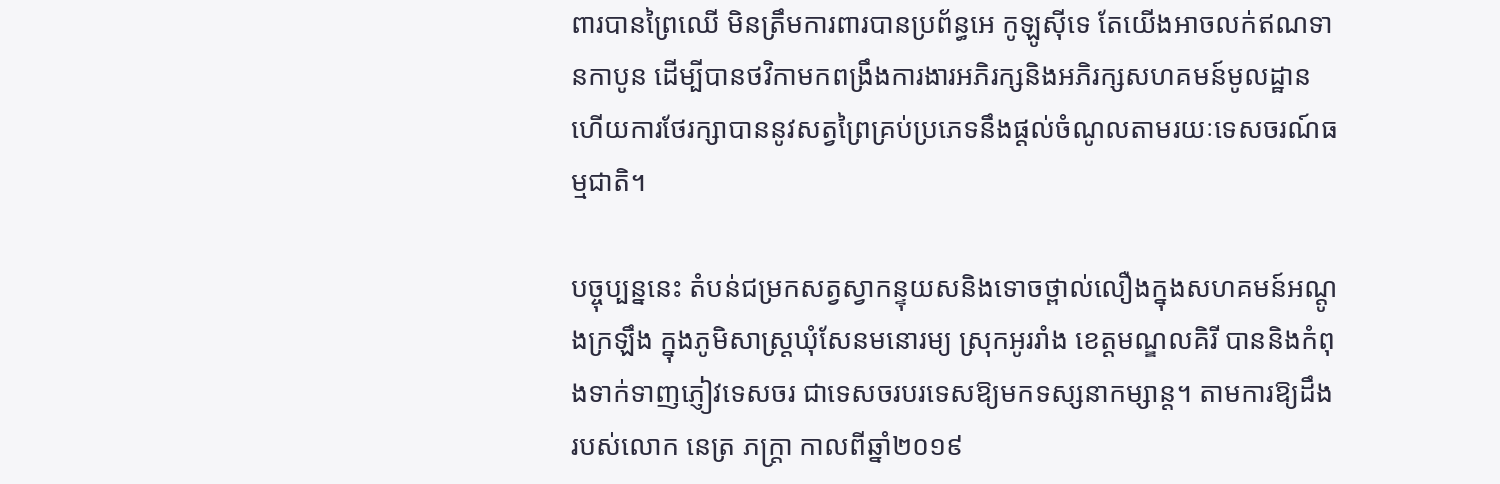ពារបានព្រៃឈើ មិនត្រឹមការពារបានប្រព័ន្ធអេ កូឡូស៊ីទេ តែយើងអាចលក់ឥណទានកាបូន ដើម្បីបានថវិកាមកពង្រឹងការងារអភិរក្សនិងអភិរក្សសហគមន៍មូលដ្ឋាន ហើយការថែរក្សាបាននូវសត្វព្រៃគ្រប់ប្រភេទនឹងផ្តល់ចំណូលតាមរយៈទេសចរណ៍ធម្មជាតិ។

បច្ចុប្បន្ននេះ តំបន់ជម្រកសត្វស្វាកន្ទុយសនិងទោចថ្ពាល់លឿងក្នុងសហគមន៍អណ្តូងក្រឡឹង ក្នុងភូមិសាស្ត្រឃុំសែនមនោរម្យ ស្រុកអូររាំង ខេត្តមណ្ឌលគិរី បាននិងកំពុងទាក់ទាញភ្ញៀវទេសចរ ជាទេសចរបរទេសឱ្យមកទស្សនាកម្សាន្ត។ តាមការឱ្យដឹងរបស់លោក នេត្រ ភក្ត្រា កាលពីឆ្នាំ២០១៩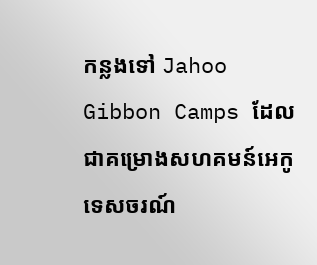កន្លងទៅ Jahoo Gibbon Camps ដែលជាគម្រោងសហគមន៍អេកូទេសចរណ៍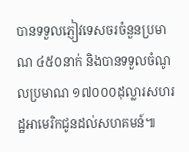បានទទួលភ្ញៀវទេសចរចំនួនប្រមាណ ៤៥០នាក់ និងបានទទួលចំណូលប្រមាណ ១៧០០០ដុល្លារសហរដ្ឋអាមេរិកជូនដល់សហគមន៍៕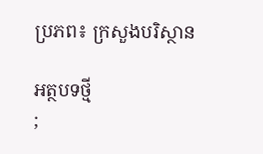ប្រភព៖ ក្រសួងបរិស្ថាន

អត្ថបទថ្មី
;